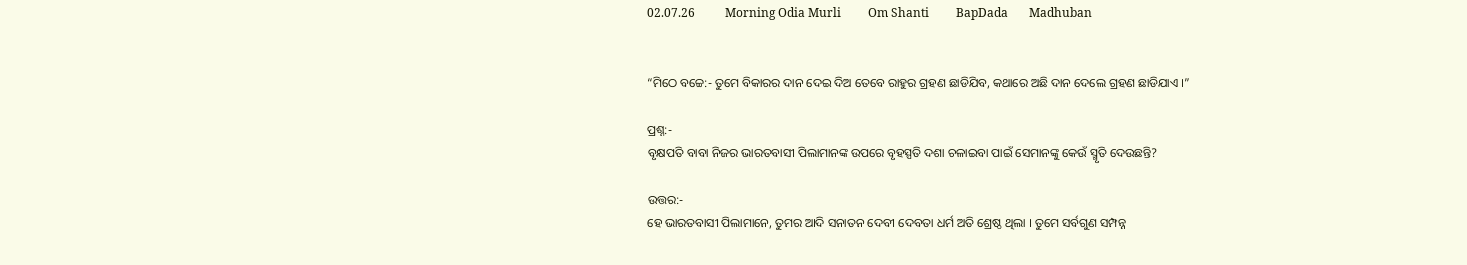02.07.26          Morning Odia Murli         Om Shanti         BapDada       Madhuban


“ମିଠେ ବଚ୍ଚେ:- ତୁମେ ବିକାରର ଦାନ ଦେଇ ଦିଅ ତେବେ ରାହୁର ଗ୍ରହଣ ଛାଡିଯିବ, କଥାରେ ଅଛି ଦାନ ଦେଲେ ଗ୍ରହଣ ଛାଡିଯାଏ ।”

ପ୍ରଶ୍ନ:-
ବୃକ୍ଷପତି ବାବା ନିଜର ଭାରତବାସୀ ପିଲାମାନଙ୍କ ଉପରେ ବୃହସ୍ପତି ଦଶା ଚଳାଇବା ପାଇଁ ସେମାନଙ୍କୁ କେଉଁ ସ୍ମୃତି ଦେଉଛନ୍ତି?

ଉତ୍ତର:-
ହେ ଭାରତବାସୀ ପିଲାମାନେ, ତୁମର ଆଦି ସନାତନ ଦେବୀ ଦେବତା ଧର୍ମ ଅତି ଶ୍ରେଷ୍ଠ ଥିଲା । ତୁମେ ସର୍ବଗୁଣ ସମ୍ପନ୍ନ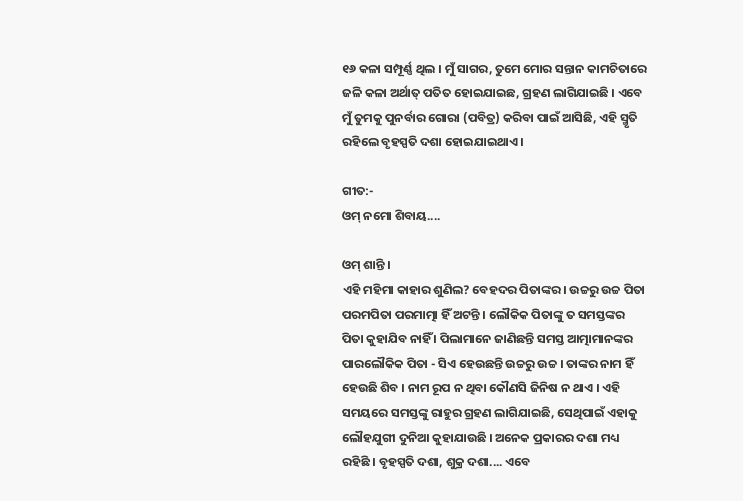୧୬ କଳା ସମ୍ପୂର୍ଣ୍ଣ ଥିଲ । ମୁଁ ସାଗର, ତୁମେ ମୋର ସନ୍ତାନ କାମଚିତାରେ ଜଳି କଳା ଅର୍ଥାତ୍ ପତିତ ହୋଇଯାଇଛ, ଗ୍ରହଣ ଲାଗିଯାଇଛି । ଏବେ ମୁଁ ତୁମକୁ ପୁନର୍ବାର ଗୋରା (ପବିତ୍ର) କରିବା ପାଇଁ ଆସିଛି, ଏହି ସ୍ମୃତି ରହିଲେ ବୃହସ୍ପତି ଦଶା ହୋଇଯାଇଥାଏ ।

ଗୀତ:-
ଓମ୍ ନମୋ ଶିବାୟ....

ଓମ୍ ଶାନ୍ତି ।
ଏହି ମହିମା କାହାର ଶୁଣିଲ? ବେହଦର ପିତାଙ୍କର । ଉଚ୍ଚରୁ ଉଚ୍ଚ ପିତା ପରମପିତା ପରମାତ୍ମା ହିଁ ଅଟନ୍ତି । ଲୌକିକ ପିତାଙ୍କୁ ତ ସମସ୍ତଙ୍କର ପିତା କୁହାଯିବ ନାହିଁ । ପିଲାମାନେ ଜାଣିଛନ୍ତି ସମସ୍ତ ଆତ୍ମାମାନଙ୍କର ପାରଲୌକିକ ପିତା - ସିଏ ହେଉଛନ୍ତି ଉଚ୍ଚରୁ ଉଚ୍ଚ । ତାଙ୍କର ନାମ ହିଁ ହେଉଛି ଶିବ । ନାମ ରୂପ ନ ଥିବା କୌଣସି ଜିନିଷ ନ ଥାଏ । ଏହି ସମୟରେ ସମସ୍ତଙ୍କୁ ରାହୁର ଗ୍ରହଣ ଲାଗିଯାଇଛି, ସେଥିପାଇଁ ଏହାକୁ ଲୌହଯୁଗୀ ଦୁନିଆ କୁହାଯାଉଛି । ଅନେକ ପ୍ରକାରର ଦଶା ମଧ୍ୟ ରହିଛି । ବୃହସ୍ପତି ଦଶା, ଶୁକ୍ର ଦଶା.... ଏବେ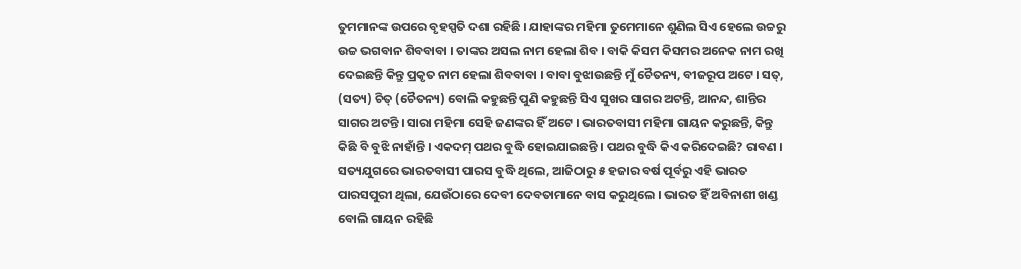ତୁମମାନଙ୍କ ଉପରେ ବୃହସ୍ପତି ଦଶା ରହିଛି । ଯାହାଙ୍କର ମହିମା ତୁମେମାନେ ଶୁଣିଲ ସିଏ ହେଲେ ଉଚ୍ଚରୁ ଉଚ୍ଚ ଭଗବାନ ଶିବବାବା । ତାଙ୍କର ଅସଲ ନାମ ହେଲା ଶିବ । ବାକି କିସମ କିସମର ଅନେକ ନାମ ରଖି ଦେଇଛନ୍ତି କିନ୍ତୁ ପ୍ରକୃତ ନାମ ହେଲା ଶିବବାବା । ବାବା ବୁଝାଉଛନ୍ତି ମୁଁ ଚୈତନ୍ୟ, ବୀଜରୂପ ଅଟେ । ସତ୍‌, (ସତ୍ୟ) ଚିତ୍ (ଚୈତନ୍ୟ) ବୋଲି କହୁଛନ୍ତି ପୁଣି କହୁଛନ୍ତି ସିଏ ସୁଖର ସାଗର ଅଟନ୍ତି, ଆନନ୍ଦ, ଶାନ୍ତିର ସାଗର ଅଟନ୍ତି । ସାରା ମହିମା ସେହି ଜଣଙ୍କର ହିଁ ଅଟେ । ଭାରତବାସୀ ମହିମା ଗାୟନ କରୁଛନ୍ତି, କିନ୍ତୁ କିଛି ବି ବୁଝି ନାହାଁନ୍ତି । ଏକଦମ୍ ପଥର ବୁଦ୍ଧି ହୋଇଯାଇଛନ୍ତି । ପଥର ବୁଦ୍ଧି କିଏ କରିଦେଇଛି? ରାବଣ । ସତ୍ୟଯୁଗରେ ଭାରତବାସୀ ପାରସ ବୁଦ୍ଧି ଥିଲେ, ଆଜିଠାରୁ ୫ ହଜାର ବର୍ଷ ପୂର୍ବରୁ ଏହି ଭାରତ ପାରସପୁରୀ ଥିଲା, ଯେଉଁଠାରେ ଦେବୀ ଦେବତାମାନେ ବାସ କରୁଥିଲେ । ଭାରତ ହିଁ ଅବିନାଶୀ ଖଣ୍ଡ ବୋଲି ଗାୟନ ରହିଛି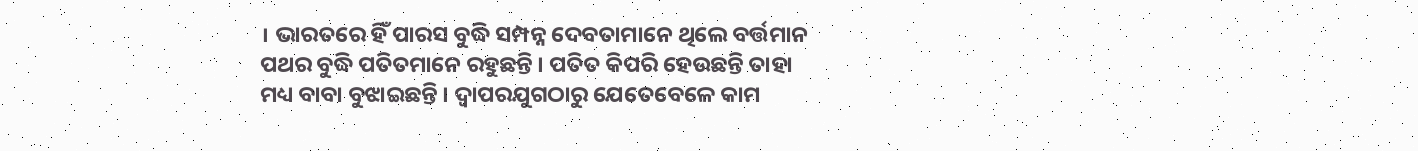। ଭାରତରେ ହିଁ ପାରସ ବୁଦ୍ଧି ସମ୍ପନ୍ନ ଦେବତାମାନେ ଥିଲେ ବର୍ତ୍ତମାନ ପଥର ବୁଦ୍ଧି ପତିତମାନେ ରହୁଛନ୍ତି । ପତିତ କିପରି ହେଉଛନ୍ତି ତାହା ମଧ୍ୟ ବାବା ବୁଝାଇଛନ୍ତି । ଦ୍ୱାପରଯୁଗଠାରୁ ଯେତେବେଳେ କାମ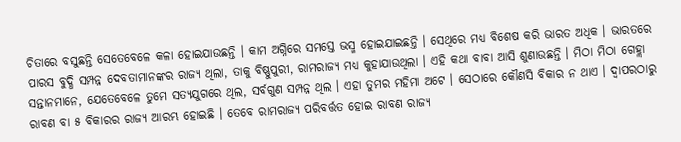ଚିତାରେ ବସୁଛନ୍ତି ସେତେବେଳେ କଳା ହୋଇଯାଉଛନ୍ତି । କାମ ଅଗ୍ନିରେ ସମସ୍ତେ ଭସ୍ମ ହୋଇଯାଇଛନ୍ତି । ସେଥିରେ ମଧ୍ୟ ବିଶେଷ କରି ଭାରତ ଅଧିକ । ଭାରତରେ ପାରସ ବୁଦ୍ଧି ସମ୍ପନ୍ନ ଦେବତାମାନଙ୍କର ରାଜ୍ୟ ଥିଲା, ତାକୁ ବିଷ୍ଣୁପୁରୀ, ରାମରାଜ୍ୟ ମଧ୍ୟ କୁହାଯାଉଥିଲା । ଏହି କଥା ବାବା ଆସି ଶୁଣାଉଛନ୍ତି । ମିଠା ମିଠା ଗେହ୍ଲା ସନ୍ତାନମାନେ, ଯେତେବେଳେ ତୁମେ ସତ୍ୟଯୁଗରେ ଥିଲ, ସର୍ବଗୁଣ ସମ୍ପନ୍ନ ଥିଲ । ଏହା ତୁମର ମହିମା ଅଟେ । ସେଠାରେ କୌଣସି ବିକାର ନ ଥାଏ । ଦ୍ୱାପରଠାରୁ ରାବଣ ବା ୫ ବିକାରର ରାଜ୍ୟ ଆରମ୍ଭ ହୋଇଛି । ତେବେ ରାମରାଜ୍ୟ ପରିବର୍ତ୍ତତ ହୋଇ ରାବଣ ରାଜ୍ୟ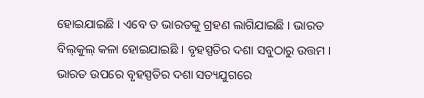ହୋଇଯାଇଛି । ଏବେ ତ ଭାରତକୁ ଗ୍ରହଣ ଲାଗିଯାଇଛି । ଭାରତ ବିଲ୍‌କୁଲ୍ କଳା ହୋଇଯାଇଛି । ବୃହସ୍ପତିର ଦଶା ସବୁଠାରୁ ଉତ୍ତମ । ଭାରତ ଉପରେ ବୃହସ୍ପତିର ଦଶା ସତ୍ୟଯୁଗରେ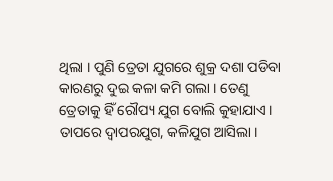ଥିଲା । ପୁଣି ତ୍ରେତା ଯୁଗରେ ଶୁକ୍ର ଦଶା ପଡିବା କାରଣରୁ ଦୁଇ କଳା କମି ଗଲା । ତେଣୁ ତ୍ରେତାକୁ ହିଁ ରୌପ୍ୟ ଯୁଗ ବୋଲି କୁହାଯାଏ । ତାପରେ ଦ୍ୱାପରଯୁଗ, କଳିଯୁଗ ଆସିଲା ।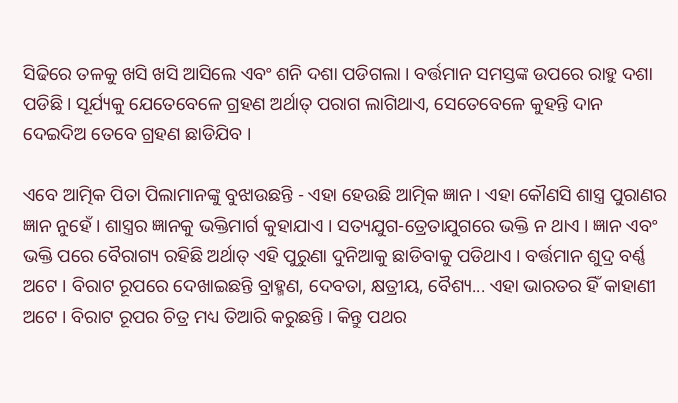ସିଢିରେ ତଳକୁ ଖସି ଖସି ଆସିଲେ ଏବଂ ଶନି ଦଶା ପଡିଗଲା । ବର୍ତ୍ତମାନ ସମସ୍ତଙ୍କ ଉପରେ ରାହୁ ଦଶା ପଡିଛି । ସୂର୍ଯ୍ୟକୁ ଯେତେବେଳେ ଗ୍ରହଣ ଅର୍ଥାତ୍ ପରାଗ ଲାଗିଥାଏ, ସେତେବେଳେ କୁହନ୍ତି ଦାନ ଦେଇଦିଅ ତେବେ ଗ୍ରହଣ ଛାଡିଯିବ ।

ଏବେ ଆତ୍ମିକ ପିତା ପିଲାମାନଙ୍କୁ ବୁଝାଉଛନ୍ତି - ଏହା ହେଉଛି ଆତ୍ମିକ ଜ୍ଞାନ । ଏହା କୌଣସି ଶାସ୍ତ୍ର ପୁରାଣର ଜ୍ଞାନ ନୁହେଁ । ଶାସ୍ତ୍ରର ଜ୍ଞାନକୁ ଭକ୍ତିମାର୍ଗ କୁହାଯାଏ । ସତ୍ୟଯୁଗ-ତ୍ରେତାଯୁଗରେ ଭକ୍ତି ନ ଥାଏ । ଜ୍ଞାନ ଏବଂ ଭକ୍ତି ପରେ ବୈରାଗ୍ୟ ରହିଛି ଅର୍ଥାତ୍ ଏହି ପୁରୁଣା ଦୁନିଆକୁ ଛାଡିବାକୁ ପଡିଥାଏ । ବର୍ତ୍ତମାନ ଶୁଦ୍ର ବର୍ଣ୍ଣ ଅଟେ । ବିରାଟ ରୂପରେ ଦେଖାଇଛନ୍ତି ବ୍ରାହ୍ମଣ, ଦେବତା, କ୍ଷତ୍ରୀୟ, ବୈଶ୍ୟ... ଏହା ଭାରତର ହିଁ କାହାଣୀ ଅଟେ । ବିରାଟ ରୂପର ଚିତ୍ର ମଧ୍ୟ ତିଆରି କରୁଛନ୍ତି । କିନ୍ତୁ ପଥର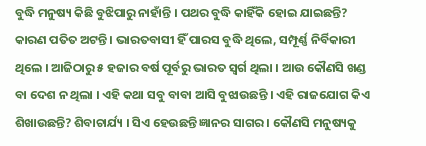ବୁଦ୍ଧି ମନୁଷ୍ୟ କିଛି ବୁଝିପାରୁ ନାହାଁନ୍ତି । ପଥର ବୁଦ୍ଧି କାହିଁକି ହୋଇ ଯାଇଛନ୍ତି? କାରଣ ପତିତ ଅଟନ୍ତି । ଭାରତବାସୀ ହିଁ ପାରସ ବୁଦ୍ଧି ଥିଲେ, ସମ୍ପୂର୍ଣ୍ଣ ନିର୍ବିକାରୀ ଥିଲେ । ଆଜିଠାରୁ ୫ ହଜାର ବର୍ଷ ପୂର୍ବରୁ ଭାରତ ସ୍ୱର୍ଗ ଥିଲା । ଆଉ କୌଣସି ଖଣ୍ଡ ବା ଦେଶ ନ ଥିଲା । ଏହି କଥା ସବୁ ବାବା ଆସି ବୁଝାଉଛନ୍ତି । ଏହି ରାଜଯୋଗ କିଏ ଶିଖାଉଛନ୍ତି? ଶିବାଚାର୍ଯ୍ୟ । ସିଏ ହେଉଛନ୍ତି ଜ୍ଞାନର ସାଗର । କୌଣସି ମନୁଷ୍ୟକୁ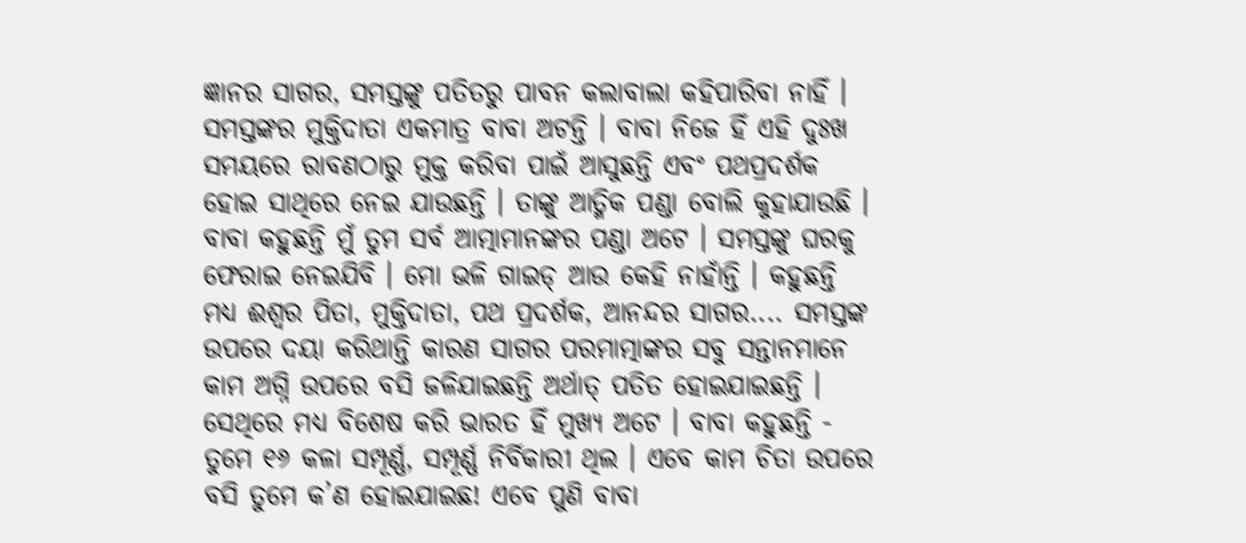ଜ୍ଞାନର ସାଗର, ସମସ୍ତଙ୍କୁ ପତିତରୁ ପାବନ କଲାବାଲା କହିପାରିବା ନାହିଁ । ସମସ୍ତଙ୍କର ମୁକ୍ତିଦାତା ଏକମାତ୍ର ବାବା ଅଟନ୍ତି । ବାବା ନିଜେ ହିଁ ଏହି ଦୁଃଖ ସମୟରେ ରାବଣଠାରୁ ମୁକ୍ତ କରିବା ପାଇଁ ଆସୁଛନ୍ତି ଏବଂ ପଥପ୍ରଦର୍ଶକ ହୋଇ ସାଥିରେ ନେଇ ଯାଉଛନ୍ତି । ତାଙ୍କୁ ଆତ୍ମିକ ପଣ୍ଡା ବୋଲି କୁହାଯାଉଛି । ବାବା କହୁଛନ୍ତି ମୁଁ ତୁମ ସର୍ବ ଆତ୍ମାମାନଙ୍କର ପଣ୍ଡା ଅଟେ । ସମସ୍ତଙ୍କୁ ଘରକୁ ଫେରାଇ ନେଇଯିବି । ମୋ ଭଳି ଗାଇଡ୍ ଆଉ କେହି ନାହାଁନ୍ତି । କହୁଛନ୍ତି ମଧ୍ୟ ଈଶ୍ୱର ପିତା, ମୁକ୍ତିଦାତା, ପଥ ପ୍ରଦର୍ଶକ, ଆନନ୍ଦର ସାଗର.... ସମସ୍ତଙ୍କ ଉପରେ ଦୟା କରିଥାନ୍ତି କାରଣ ସାଗର ପରମାତ୍ମାଙ୍କର ସବୁ ସନ୍ତାନମାନେ କାମ ଅଗ୍ନି ଉପରେ ବସି ଜଳିଯାଇଛନ୍ତି ଅର୍ଥାତ୍ ପତିତ ହୋଇଯାଇଛନ୍ତି । ସେଥିରେ ମଧ୍ୟ ବିଶେଷ କରି ଭାରତ ହିଁ ମୁଖ୍ୟ ଅଟେ । ବାବା କହୁଛନ୍ତି - ତୁମେ ୧୬ କଳା ସମ୍ପୂର୍ଣ୍ଣ, ସମ୍ପୂର୍ଣ୍ଣ ନିର୍ବିକାରୀ ଥିଲ । ଏବେ କାମ ଚିତା ଉପରେ ବସି ତୁମେ କ’ଣ ହୋଇଯାଇଛ! ଏବେ ପୁଣି ବାବା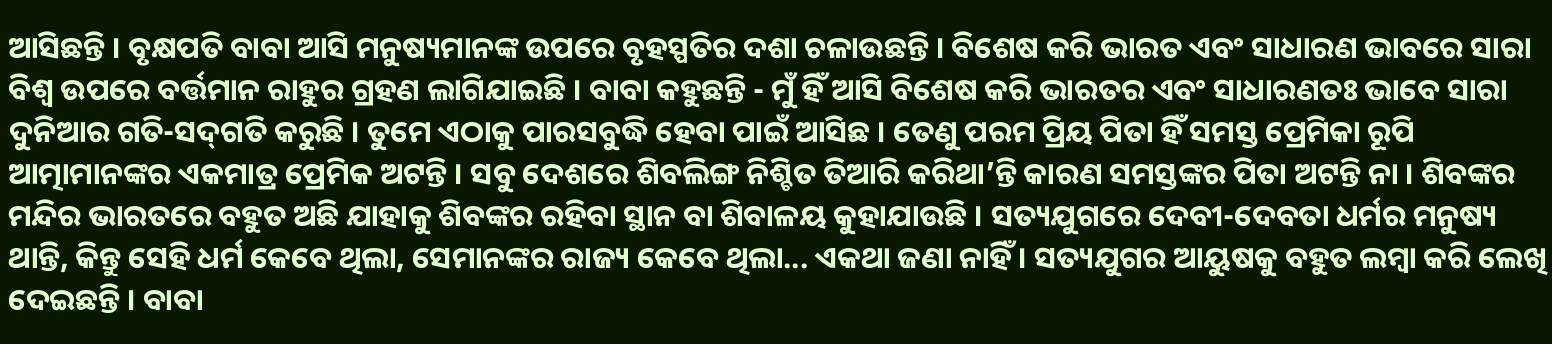ଆସିଛନ୍ତି । ବୃକ୍ଷପତି ବାବା ଆସି ମନୁଷ୍ୟମାନଙ୍କ ଉପରେ ବୃହସ୍ପତିର ଦଶା ଚଳାଉଛନ୍ତି । ବିଶେଷ କରି ଭାରତ ଏବଂ ସାଧାରଣ ଭାବରେ ସାରା ବିଶ୍ୱ ଉପରେ ବର୍ତ୍ତମାନ ରାହୁର ଗ୍ରହଣ ଲାଗିଯାଇଛି । ବାବା କହୁଛନ୍ତି - ମୁଁ ହିଁ ଆସି ବିଶେଷ କରି ଭାରତର ଏବଂ ସାଧାରଣତଃ ଭାବେ ସାରା ଦୁନିଆର ଗତି-ସଦ୍‌ଗତି କରୁଛି । ତୁମେ ଏଠାକୁ ପାରସବୁଦ୍ଧି ହେବା ପାଇଁ ଆସିଛ । ତେଣୁ ପରମ ପ୍ରିୟ ପିତା ହିଁ ସମସ୍ତ ପ୍ରେମିକା ରୂପି ଆତ୍ମାମାନଙ୍କର ଏକମାତ୍ର ପ୍ରେମିକ ଅଟନ୍ତି । ସବୁ ଦେଶରେ ଶିବଲିଙ୍ଗ ନିଶ୍ଚିତ ତିଆରି କରିଥା’ନ୍ତି କାରଣ ସମସ୍ତଙ୍କର ପିତା ଅଟନ୍ତି ନା । ଶିବଙ୍କର ମନ୍ଦିର ଭାରତରେ ବହୁତ ଅଛି ଯାହାକୁ ଶିବଙ୍କର ରହିବା ସ୍ଥାନ ବା ଶିବାଳୟ କୁହାଯାଉଛି । ସତ୍ୟଯୁଗରେ ଦେବୀ-ଦେବତା ଧର୍ମର ମନୁଷ୍ୟ ଥାନ୍ତି, କିନ୍ତୁ ସେହି ଧର୍ମ କେବେ ଥିଲା, ସେମାନଙ୍କର ରାଜ୍ୟ କେବେ ଥିଲା... ଏକଥା ଜଣା ନାହିଁ । ସତ୍ୟଯୁଗର ଆୟୁଷକୁ ବହୁତ ଲମ୍ବା କରି ଲେଖି ଦେଇଛନ୍ତି । ବାବା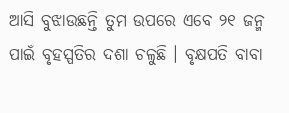ଆସି ବୁଝାଉଛନ୍ତି ତୁମ ଉପରେ ଏବେ ୨୧ ଜନ୍ମ ପାଇଁ ବୃହସ୍ପତିର ଦଶା ଚଳୁଛି । ବୃକ୍ଷପତି ବାବା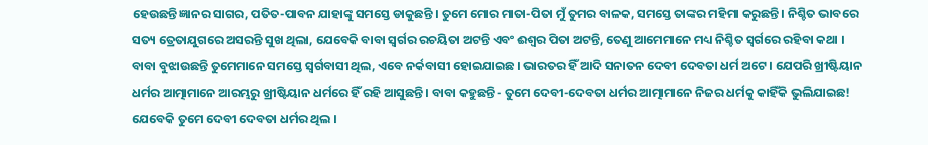ହେଉଛନ୍ତି ଜ୍ଞାନର ସାଗର, ପତିତ-ପାବନ ଯାହାଙ୍କୁ ସମସ୍ତେ ଡାକୁଛନ୍ତି । ତୁମେ ମୋର ମାତା-ପିତା ମୁଁ ତୁମର ବାଳକ, ସମସ୍ତେ ତାଙ୍କର ମହିମା କରୁଛନ୍ତି । ନିଶ୍ଚିତ ଭାବରେ ସତ୍ୟ ତ୍ରେତାଯୁଗରେ ଅସରନ୍ତି ସୁଖ ଥିଲା, ଯେବେକି ବାବା ସ୍ୱର୍ଗର ରଚୟିତା ଅଟନ୍ତି ଏବଂ ଈଶ୍ୱର ପିତା ଅଟନ୍ତି, ତେଣୁ ଆମେମାନେ ମଧ୍ୟ ନିଶ୍ଚିତ ସ୍ୱର୍ଗରେ ରହିବା କଥା । ବାବା ବୁଝାଉଛନ୍ତି ତୁମେମାନେ ସମସ୍ତେ ସ୍ୱର୍ଗବାସୀ ଥିଲ, ଏବେ ନର୍କବାସୀ ହୋଇଯାଇଛ । ଭାରତର ହିଁ ଆଦି ସନାତନ ଦେବୀ ଦେବତା ଧର୍ମ ଅଟେ । ଯେପରି ଖ୍ରୀଷ୍ଟିୟାନ ଧର୍ମର ଆତ୍ମାମାନେ ଆରମ୍ଭରୁ ଖ୍ରୀଷ୍ଟିୟାନ ଧର୍ମରେ ହିଁ ରହି ଆସୁଛନ୍ତି । ବାବା କହୁଛନ୍ତି - ତୁମେ ଦେବୀ-ଦେବତା ଧର୍ମର ଆତ୍ମାମାନେ ନିଜର ଧର୍ମକୁ କାହିଁକି ଭୁଲିଯାଇଛ! ଯେବେକି ତୁମେ ଦେବୀ ଦେବତା ଧର୍ମର ଥିଲ ।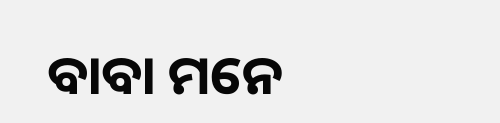ବାବା ମନେ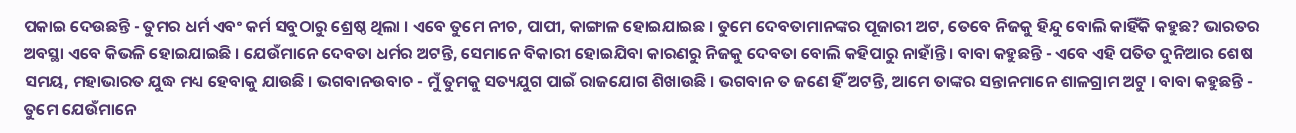ପକାଇ ଦେଉଛନ୍ତି - ତୁମର ଧର୍ମ ଏବଂ କର୍ମ ସବୁଠାରୁ ଶ୍ରେଷ୍ଠ ଥିଲା । ଏବେ ତୁମେ ନୀଚ, ପାପୀ, କାଙ୍ଗାଳ ହୋଇଯାଇଛ । ତୁମେ ଦେବତାମାନଙ୍କର ପୂଜାରୀ ଅଟ, ତେବେ ନିଜକୁ ହିନ୍ଦୁ ବୋଲି କାହିଁକି କହୁଛ? ଭାରତର ଅବସ୍ଥା ଏବେ କିଭଳି ହୋଇଯାଇଛି । ଯେଉଁମାନେ ଦେବତା ଧର୍ମର ଅଟନ୍ତି, ସେମାନେ ବିକାରୀ ହୋଇଯିବା କାରଣରୁ ନିଜକୁ ଦେବତା ବୋଲି କହିପାରୁ ନାହାଁନ୍ତି । ବାବା କହୁଛନ୍ତି - ଏବେ ଏହି ପତିତ ଦୁନିଆର ଶେଷ ସମୟ, ମହାଭାରତ ଯୁଦ୍ଧ ମଧ୍ୟ ହେବାକୁ ଯାଉଛି । ଭଗବାନଉବାଚ - ମୁଁ ତୁମକୁ ସତ୍ୟଯୁଗ ପାଇଁ ରାଜଯୋଗ ଶିଖାଉଛି । ଭଗବାନ ତ ଜଣେ ହିଁ ଅଟନ୍ତି, ଆମେ ତାଙ୍କର ସନ୍ତାନମାନେ ଶାଳଗ୍ରାମ ଅଟୁ । ବାବା କହୁଛନ୍ତି - ତୁମେ ଯେଉଁମାନେ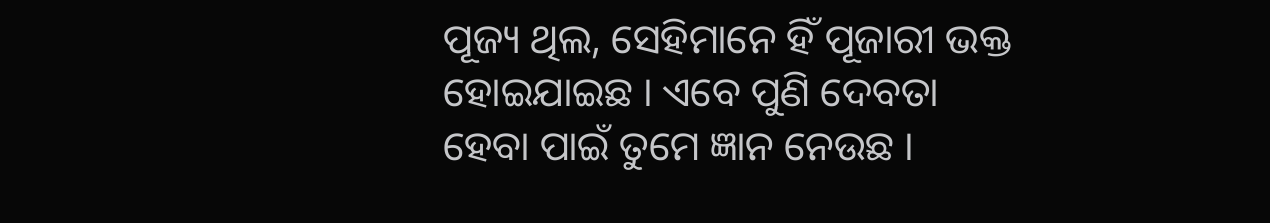ପୂଜ୍ୟ ଥିଲ, ସେହିମାନେ ହିଁ ପୂଜାରୀ ଭକ୍ତ ହୋଇଯାଇଛ । ଏବେ ପୁଣି ଦେବତା ହେବା ପାଇଁ ତୁମେ ଜ୍ଞାନ ନେଉଛ ।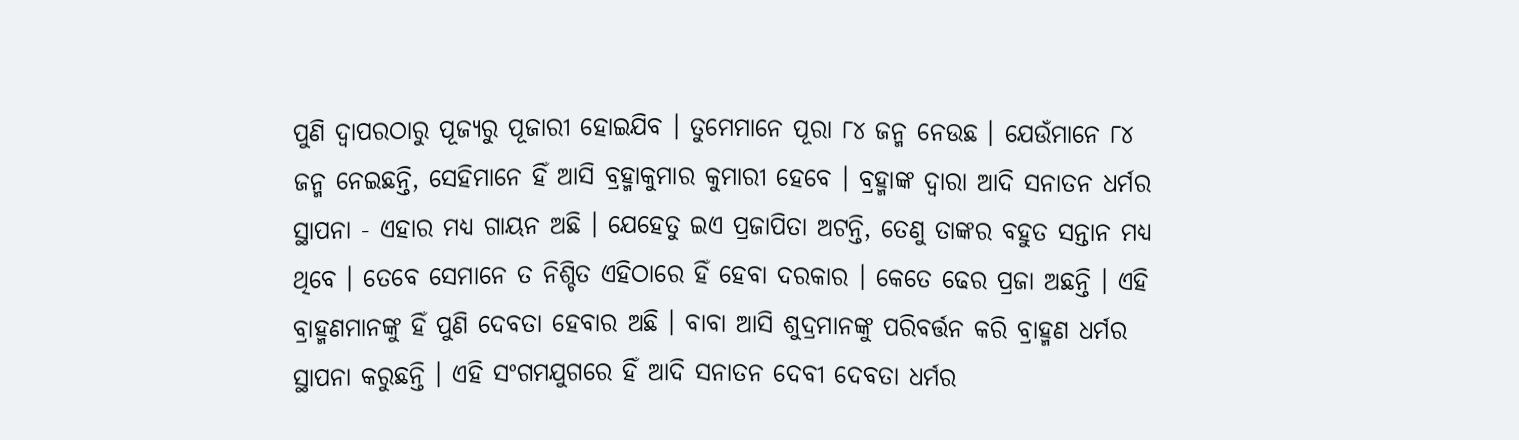ପୁଣି ଦ୍ୱାପରଠାରୁ ପୂଜ୍ୟରୁ ପୂଜାରୀ ହୋଇଯିବ । ତୁମେମାନେ ପୂରା ୮୪ ଜନ୍ମ ନେଉଛ । ଯେଉଁମାନେ ୮୪ ଜନ୍ମ ନେଇଛନ୍ତି, ସେହିମାନେ ହିଁ ଆସି ବ୍ରହ୍ମାକୁମାର କୁମାରୀ ହେବେ । ବ୍ରହ୍ମାଙ୍କ ଦ୍ୱାରା ଆଦି ସନାତନ ଧର୍ମର ସ୍ଥାପନା - ଏହାର ମଧ୍ୟ ଗାୟନ ଅଛି । ଯେହେତୁ ଇଏ ପ୍ରଜାପିତା ଅଟନ୍ତି, ତେଣୁ ତାଙ୍କର ବହୁତ ସନ୍ତାନ ମଧ୍ୟ ଥିବେ । ତେବେ ସେମାନେ ତ ନିଶ୍ଚିତ ଏହିଠାରେ ହିଁ ହେବା ଦରକାର । କେତେ ଢେର ପ୍ରଜା ଅଛନ୍ତି । ଏହି ବ୍ରାହ୍ମଣମାନଙ୍କୁ ହିଁ ପୁଣି ଦେବତା ହେବାର ଅଛି । ବାବା ଆସି ଶୁଦ୍ରମାନଙ୍କୁ ପରିବର୍ତ୍ତନ କରି ବ୍ରାହ୍ମଣ ଧର୍ମର ସ୍ଥାପନା କରୁଛନ୍ତି । ଏହି ସଂଗମଯୁଗରେ ହିଁ ଆଦି ସନାତନ ଦେବୀ ଦେବତା ଧର୍ମର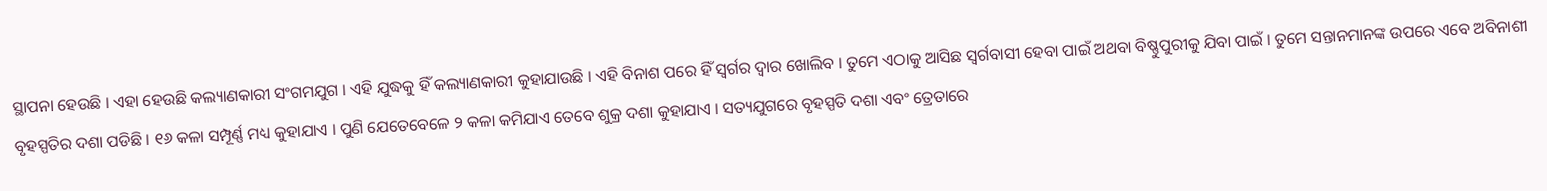ସ୍ଥାପନା ହେଉଛି । ଏହା ହେଉଛି କଲ୍ୟାଣକାରୀ ସଂଗମଯୁଗ । ଏହି ଯୁଦ୍ଧକୁ ହିଁ କଲ୍ୟାଣକାରୀ କୁହାଯାଉଛି । ଏହି ବିନାଶ ପରେ ହିଁ ସ୍ୱର୍ଗର ଦ୍ୱାର ଖୋଲିବ । ତୁମେ ଏଠାକୁ ଆସିଛ ସ୍ୱର୍ଗବାସୀ ହେବା ପାଇଁ ଅଥବା ବିଷ୍ଣୁପୁରୀକୁ ଯିବା ପାଇଁ । ତୁମେ ସନ୍ତାନମାନଙ୍କ ଉପରେ ଏବେ ଅବିନାଶୀ ବୃହସ୍ପତିର ଦଶା ପଡିଛି । ୧୬ କଳା ସମ୍ପୂର୍ଣ୍ଣ ମଧ୍ୟ କୁହାଯାଏ । ପୁଣି ଯେତେବେଳେ ୨ କଳା କମିଯାଏ ତେବେ ଶୁକ୍ର ଦଶା କୁହାଯାଏ । ସତ୍ୟଯୁଗରେ ବୃହସ୍ପତି ଦଶା ଏବଂ ତ୍ରେତାରେ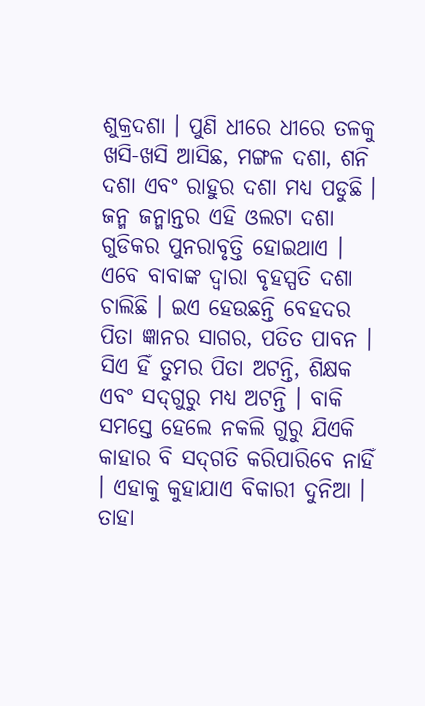ଶୁକ୍ରଦଶା । ପୁଣି ଧୀରେ ଧୀରେ ତଳକୁ ଖସି-ଖସି ଆସିଛ, ମଙ୍ଗଳ ଦଶା, ଶନି ଦଶା ଏବଂ ରାହୁର ଦଶା ମଧ୍ୟ ପଡୁଛି । ଜନ୍ମ ଜନ୍ମାନ୍ତର ଏହି ଓଲଟା ଦଶା ଗୁଡିକର ପୁନରାବୃତ୍ତି ହୋଇଥାଏ । ଏବେ ବାବାଙ୍କ ଦ୍ୱାରା ବୃହସ୍ପତି ଦଶା ଚାଲିଛି । ଇଏ ହେଉଛନ୍ତି ବେହଦର ପିତା ଜ୍ଞାନର ସାଗର, ପତିତ ପାବନ । ସିଏ ହିଁ ତୁମର ପିତା ଅଟନ୍ତି, ଶିକ୍ଷକ ଏବଂ ସଦ୍‌ଗୁରୁ ମଧ୍ୟ ଅଟନ୍ତି । ବାକି ସମସ୍ତେ ହେଲେ ନକଲି ଗୁରୁ ଯିଏକି କାହାର ବି ସଦ୍‌ଗତି କରିପାରିବେ ନାହିଁ । ଏହାକୁ କୁହାଯାଏ ବିକାରୀ ଦୁନିଆ । ତାହା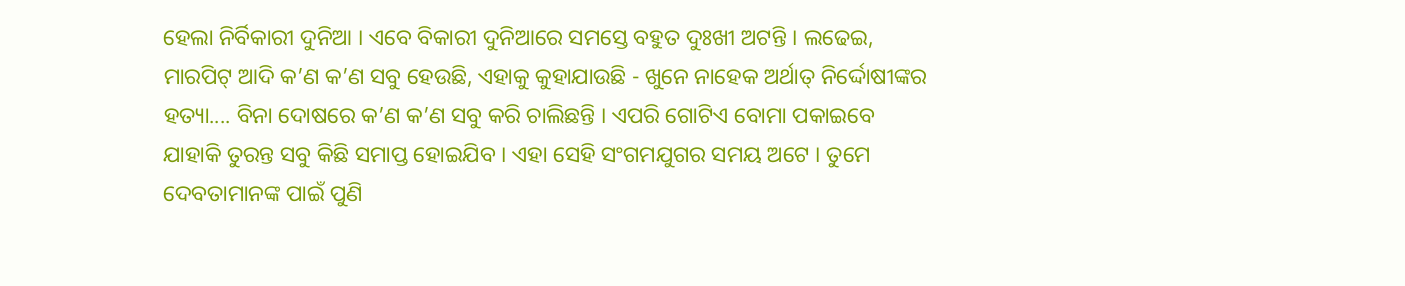ହେଲା ନିର୍ବିକାରୀ ଦୁନିଆ । ଏବେ ବିକାରୀ ଦୁନିଆରେ ସମସ୍ତେ ବହୁତ ଦୁଃଖୀ ଅଟନ୍ତି । ଲଢେଇ, ମାରପିଟ୍ ଆଦି କ’ଣ କ’ଣ ସବୁ ହେଉଛି, ଏହାକୁ କୁହାଯାଉଛି - ଖୁନେ ନାହେକ ଅର୍ଥାତ୍ ନିର୍ଦ୍ଦୋଷୀଙ୍କର ହତ୍ୟା.... ବିନା ଦୋଷରେ କ’ଣ କ’ଣ ସବୁ କରି ଚାଲିଛନ୍ତି । ଏପରି ଗୋଟିଏ ବୋମା ପକାଇବେ ଯାହାକି ତୁରନ୍ତ ସବୁ କିଛି ସମାପ୍ତ ହୋଇଯିବ । ଏହା ସେହି ସଂଗମଯୁଗର ସମୟ ଅଟେ । ତୁମେ ଦେବତାମାନଙ୍କ ପାଇଁ ପୁଣି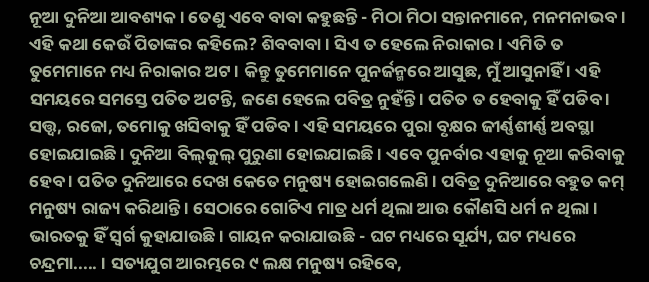ନୂଆ ଦୁନିଆ ଆବଶ୍ୟକ । ତେଣୁ ଏବେ ବାବା କହୁଛନ୍ତି - ମିଠା ମିଠା ସନ୍ତାନମାନେ, ମନମନାଭବ । ଏହି କଥା କେଉଁ ପିତାଙ୍କର କହିଲେ? ଶିବବାବା । ସିଏ ତ ହେଲେ ନିରାକାର । ଏମିତି ତ ତୁମେମାନେ ମଧ୍ୟ ନିରାକାର ଅଟ । କିନ୍ତୁ ତୁମେମାନେ ପୁନର୍ଜନ୍ମରେ ଆସୁଛ, ମୁଁ ଆସୁନାହିଁ । ଏହି ସମୟରେ ସମସ୍ତେ ପତିତ ଅଟନ୍ତି, ଜଣେ ହେଲେ ପବିତ୍ର ନୁହଁନ୍ତି । ପତିତ ତ ହେବାକୁ ହିଁ ପଡିବ । ସତ୍ତ୍ୱ, ରଜୋ, ତମୋକୁ ଖସିବାକୁ ହିଁ ପଡିବ । ଏହି ସମୟରେ ପୁରା ବୃକ୍ଷର ଜୀର୍ଣ୍ଣଶୀର୍ଣ୍ଣ ଅବସ୍ଥା ହୋଇଯାଇଛି । ଦୁନିଆ ବିଲ୍‌କୁଲ୍ ପୁରୁଣା ହୋଇଯାଇଛି । ଏବେ ପୁନର୍ବାର ଏହାକୁ ନୂଆ କରିବାକୁ ହେବ । ପତିତ ଦୁନିଆରେ ଦେଖ କେତେ ମନୁଷ୍ୟ ହୋଇଗଲେଣି । ପବିତ୍ର ଦୁନିଆରେ ବହୁତ କମ୍ ମନୁଷ୍ୟ ରାଜ୍ୟ କରିଥାନ୍ତି । ସେଠାରେ ଗୋଟିଏ ମାତ୍ର ଧର୍ମ ଥିଲା ଆଉ କୌଣସି ଧର୍ମ ନ ଥିଲା । ଭାରତକୁ ହିଁ ସ୍ୱର୍ଗ କୁହାଯାଉଛି । ଗାୟନ କରାଯାଉଛି - ଘଟ ମଧ୍ୟରେ ସୂର୍ଯ୍ୟ, ଘଟ ମଧ୍ୟରେ ଚନ୍ଦ୍ରମା..... । ସତ୍ୟଯୁଗ ଆରମ୍ଭରେ ୯ ଲକ୍ଷ ମନୁଷ୍ୟ ରହିବେ,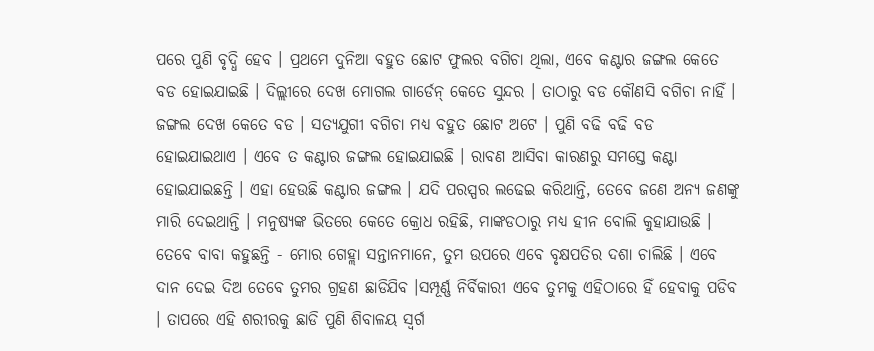ପରେ ପୁଣି ବୃଦ୍ଧି ହେବ । ପ୍ରଥମେ ଦୁନିଆ ବହୁତ ଛୋଟ ଫୁଲର ବଗିଚା ଥିଲା, ଏବେ କଣ୍ଟାର ଜଙ୍ଗଲ କେତେ ବଡ ହୋଇଯାଇଛି । ଦିଲ୍ଲୀରେ ଦେଖ ମୋଗଲ ଗାର୍ଡେନ୍ କେତେ ସୁନ୍ଦର । ତାଠାରୁ ବଡ କୌଣସି ବଗିଚା ନାହିଁ । ଜଙ୍ଗଲ ଦେଖ କେତେ ବଡ । ସତ୍ୟଯୁଗୀ ବଗିଚା ମଧ୍ୟ ବହୁତ ଛୋଟ ଅଟେ । ପୁଣି ବଢି ବଢି ବଡ ହୋଇଯାଇଥାଏ । ଏବେ ତ କଣ୍ଟାର ଜଙ୍ଗଲ ହୋଇଯାଇଛି । ରାବଣ ଆସିବା କାରଣରୁ ସମସ୍ତେ କଣ୍ଟା ହୋଇଯାଇଛନ୍ତି । ଏହା ହେଉଛି କଣ୍ଟାର ଜଙ୍ଗଲ । ଯଦି ପରସ୍ପର ଲଢେଇ କରିଥାନ୍ତି, ତେବେ ଜଣେ ଅନ୍ୟ ଜଣଙ୍କୁ ମାରି ଦେଇଥାନ୍ତି । ମନୁଷ୍ୟଙ୍କ ଭିତରେ କେତେ କ୍ରୋଧ ରହିଛି, ମାଙ୍କଡଠାରୁ ମଧ୍ୟ ହୀନ ବୋଲି କୁହାଯାଉଛି । ତେବେ ବାବା କହୁଛନ୍ତି - ମୋର ଗେହ୍ଲା ସନ୍ତାନମାନେ, ତୁମ ଉପରେ ଏବେ ବୃକ୍ଷପତିର ଦଶା ଚାଲିଛି । ଏବେ ଦାନ ଦେଇ ଦିଅ ତେବେ ତୁମର ଗ୍ରହଣ ଛାଡିଯିବ ।ସମ୍ପୂର୍ଣ୍ଣ ନିର୍ବିକାରୀ ଏବେ ତୁମକୁ ଏହିଠାରେ ହିଁ ହେବାକୁ ପଡିବ । ତାପରେ ଏହି ଶରୀରକୁ ଛାଡି ପୁଣି ଶିବାଳୟ ସ୍ୱର୍ଗ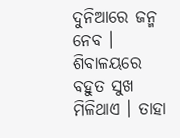ଦୁନିଆରେ ଜନ୍ମ ନେବ । ଶିବାଳୟରେ ବହୁତ ସୁଖ ମିଳିଥାଏ । ତାହା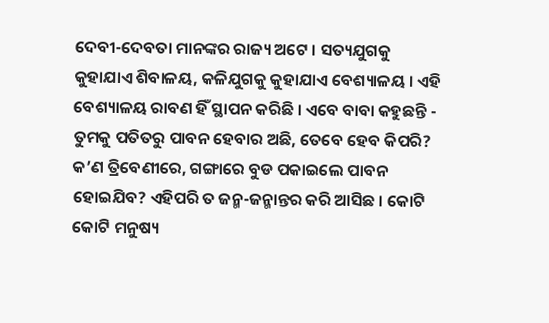ଦେବୀ-ଦେବତା ମାନଙ୍କର ରାଜ୍ୟ ଅଟେ । ସତ୍ୟଯୁଗକୁ କୁହାଯାଏ ଶିବାଳୟ, କଳିଯୁଗକୁ କୁହାଯାଏ ବେଶ୍ୟାଳୟ । ଏହି ବେଶ୍ୟାଳୟ ରାବଣ ହିଁ ସ୍ଥାପନ କରିଛି । ଏବେ ବାବା କହୁଛନ୍ତି - ତୁମକୁ ପତିତରୁ ପାବନ ହେବାର ଅଛି, ତେବେ ହେବ କିପରି? କ’ଣ ତ୍ରିବେଣୀରେ, ଗଙ୍ଗାରେ ବୁଡ ପକାଇଲେ ପାବନ ହୋଇଯିବ? ଏହିପରି ତ ଜନ୍ମ-ଜନ୍ମାନ୍ତର କରି ଆସିଛ । କୋଟି କୋଟି ମନୁଷ୍ୟ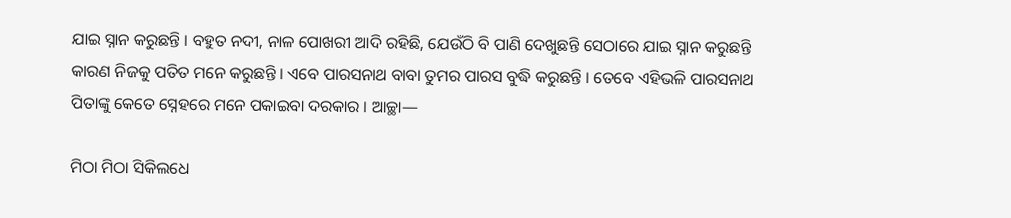ଯାଇ ସ୍ନାନ କରୁଛନ୍ତି । ବହୁତ ନଦୀ, ନାଳ ପୋଖରୀ ଆଦି ରହିଛି, ଯେଉଁଠି ବି ପାଣି ଦେଖୁଛନ୍ତି ସେଠାରେ ଯାଇ ସ୍ନାନ କରୁଛନ୍ତି କାରଣ ନିଜକୁ ପତିତ ମନେ କରୁଛନ୍ତି । ଏବେ ପାରସନାଥ ବାବା ତୁମର ପାରସ ବୁଦ୍ଧି କରୁଛନ୍ତି । ତେବେ ଏହିଭଳି ପାରସନାଥ ପିତାଙ୍କୁ କେତେ ସ୍ନେହରେ ମନେ ପକାଇବା ଦରକାର । ଆଚ୍ଛା—

ମିଠା ମିଠା ସିକିଲଧେ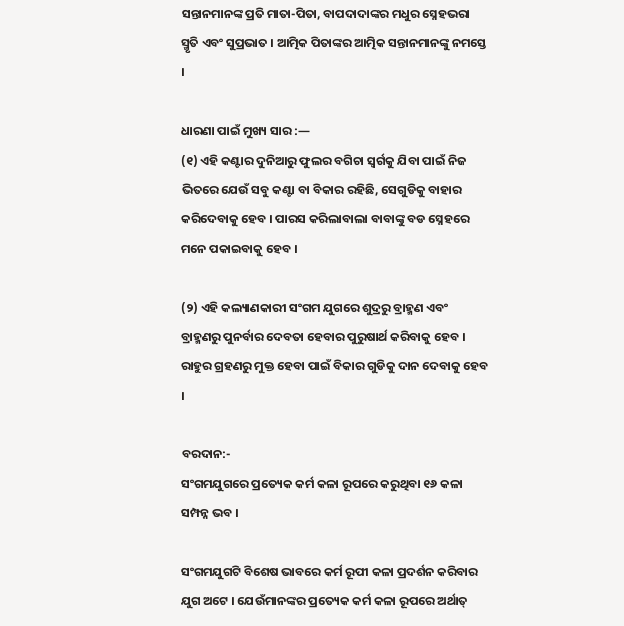ସନ୍ତାନମାନଙ୍କ ପ୍ରତି ମାତା-ପିତା, ବାପଦାଦାଙ୍କର ମଧୁର ସ୍ନେହଭରା ସ୍ମୃତି ଏବଂ ସୁପ୍ରଭାତ । ଆତ୍ମିକ ପିତାଙ୍କର ଆତ୍ମିକ ସନ୍ତାନମାନଙ୍କୁ ନମସ୍ତେ ।

ଧାରଣା ପାଇଁ ମୁଖ୍ୟ ସାର :—
(୧) ଏହି କଣ୍ଟାର ଦୁନିଆରୁ ଫୁଲର ବଗିଚା ସ୍ୱର୍ଗକୁ ଯିବା ପାଇଁ ନିଜ ଭିତରେ ଯେଉଁ ସବୁ କଣ୍ଟା ବା ବିକାର ରହିଛି, ସେଗୁଡିକୁ ବାହାର କରିଦେବାକୁ ହେବ । ପାରସ କରିଲାବାଲା ବାବାଙ୍କୁ ବଡ ସ୍ନେହରେ ମନେ ପକାଇବାକୁ ହେବ ।

(୨) ଏହି କଲ୍ୟାଣକାରୀ ସଂଗମ ଯୁଗରେ ଶୁଦ୍ରରୁ ବ୍ରାହ୍ମଣ ଏବଂ ବ୍ରାହ୍ମଣରୁ ପୁନର୍ବାର ଦେବତା ହେବାର ପୁରୁଷାର୍ଥ କରିବାକୁ ହେବ । ରାହୁର ଗ୍ରହଣରୁ ମୁକ୍ତ ହେବା ପାଇଁ ବିକାର ଗୁଡିକୁ ଦାନ ଦେବାକୁ ହେବ ।

ବରଦାନ:-
ସଂଗମଯୁଗରେ ପ୍ରତ୍ୟେକ କର୍ମ କଳା ରୂପରେ କରୁଥିବା ୧୬ କଳା ସମ୍ପନ୍ନ ଭବ ।

ସଂଗମଯୁଗଟି ବିଶେଷ ଭାବରେ କର୍ମ ରୂପୀ କଳା ପ୍ରଦର୍ଶନ କରିବାର ଯୁଗ ଅଟେ । ଯେଉଁମାନଙ୍କର ପ୍ରତ୍ୟେକ କର୍ମ କଳା ରୂପରେ ଅର୍ଥାତ୍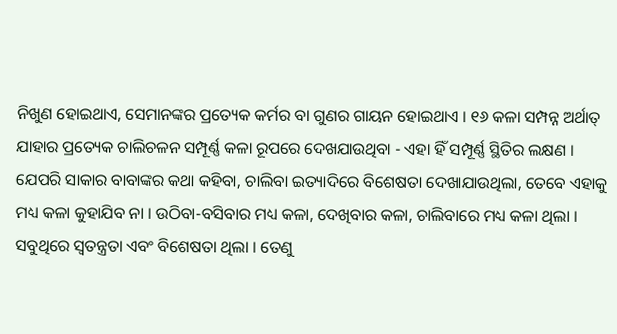ନିଖୁଣ ହୋଇଥାଏ, ସେମାନଙ୍କର ପ୍ରତ୍ୟେକ କର୍ମର ବା ଗୁଣର ଗାୟନ ହୋଇଥାଏ । ୧୬ କଳା ସମ୍ପନ୍ନ ଅର୍ଥାତ୍ ଯାହାର ପ୍ରତ୍ୟେକ ଚାଲିଚଳନ ସମ୍ପୂର୍ଣ୍ଣ କଳା ରୂପରେ ଦେଖଯାଉଥିବା - ଏହା ହିଁ ସମ୍ପୂର୍ଣ୍ଣ ସ୍ଥିତିର ଲକ୍ଷଣ । ଯେପରି ସାକାର ବାବାଙ୍କର କଥା କହିବା, ଚାଲିବା ଇତ୍ୟାଦିରେ ବିଶେଷତା ଦେଖାଯାଉଥିଲା, ତେବେ ଏହାକୁ ମଧ୍ୟ କଳା କୁହାଯିବ ନା । ଉଠିବା-ବସିବାର ମଧ୍ୟ କଳା, ଦେଖିବାର କଳା, ଚାଲିବାରେ ମଧ୍ୟ କଳା ଥିଲା । ସବୁଥିରେ ସ୍ୱତନ୍ତ୍ରତା ଏବଂ ବିଶେଷତା ଥିଲା । ତେଣୁ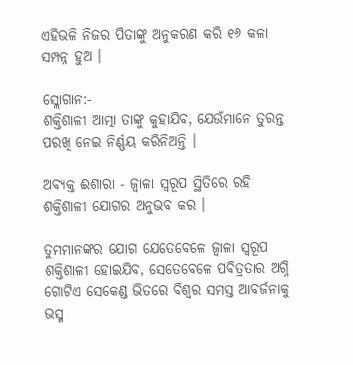ଏହିଭଳି ନିଜର ପିତାଙ୍କୁ ଅନୁକରଣ କରି ୧୬ କଳା ସମ୍ପନ୍ନ ହୁଅ ।

ସ୍ଲୋଗାନ:-
ଶକ୍ତିଶାଳୀ ଆତ୍ମା ତାଙ୍କୁ କୁହାଯିବ, ଯେଉଁମାନେ ତୁରନ୍ତ ପରଖି ନେଇ ନିର୍ଣ୍ଣୟ କରିନିଅନ୍ତି ।

ଅବ୍ୟକ୍ତ ଈଶାରା - ଜ୍ୱାଳା ସ୍ୱରୂପ ସ୍ଥିତିରେ ରହି ଶକ୍ତିଶାଳୀ ଯୋଗର ଅନୁଭବ କର ।

ତୁମମାନଙ୍କର ଯୋଗ ଯେତେବେଳେ ଜ୍ୱାଳା ସ୍ୱରୂପ ଶକ୍ତିଶାଳୀ ହୋଇଯିବ, ସେତେବେଳେ ପବିତ୍ରତାର ଅଗ୍ନି ଗୋଟିଏ ସେକେଣ୍ଡ ଭିତରେ ବିଶ୍ୱର ସମସ୍ତ ଆବର୍ଜନାକୁ ଭସ୍ମ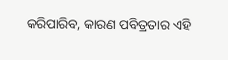କରିପାରିବ, କାରଣ ପବିତ୍ରତାର ଏହି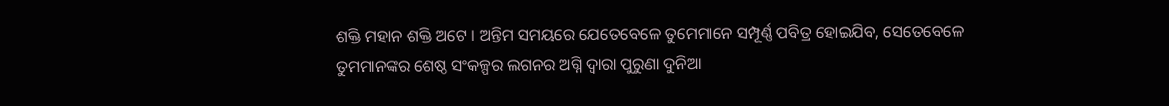ଶକ୍ତି ମହାନ ଶକ୍ତି ଅଟେ । ଅନ୍ତିମ ସମୟରେ ଯେତେବେଳେ ତୁମେମାନେ ସମ୍ପୂର୍ଣ୍ଣ ପବିତ୍ର ହୋଇଯିବ, ସେତେବେଳେ ତୁମମାନଙ୍କର ଶେଷ୍ଠ ସଂକଳ୍ପର ଲଗନର ଅଗ୍ନି ଦ୍ୱାରା ପୁରୁଣା ଦୁନିଆ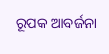ରୂପକ ଆବର୍ଜନା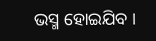ଭସ୍ମ ହୋଇଯିବ ।